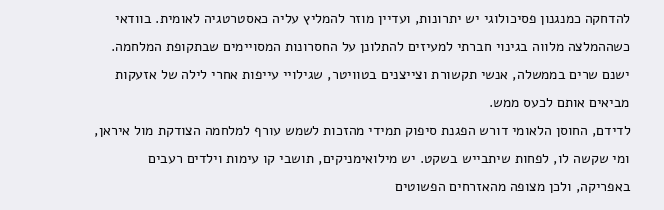להדחקה כמנגנון פסיכולוגי יש יתרונות, ועדיין מוזר להמליץ עליה כאסטרטגיה לאומית. בוודאי כשההמלצה מלווה בגינוי חברתי למעיזים להתלונן על החסרונות המסויימים שבתקופת המלחמה. ישנם שרים בממשלה, אנשי תקשורת וצייצנים בטוויטר, שגילויי עייפות אחרי לילה של אזעקות מביאים אותם לכעס ממש.
לדידם, החוסן הלאומי דורש הפגנת סיפוק תמידי מהזכות לשמש עורף למלחמה הצודקת מול איראן, ומי שקשה לו, לפחות שיתבייש בשקט. יש מילואימניקים, תושבי קו עימות וילדים רעבים באפריקה, ולכן מצופה מהאזרחים הפשוטים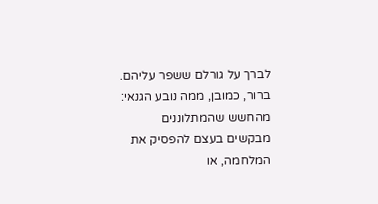לברך על גורלם ששפר עליהם.
ברור, כמובן, ממה נובע הגנאי: מהחשש שהמתלוננים מבקשים בעצם להפסיק את המלחמה, או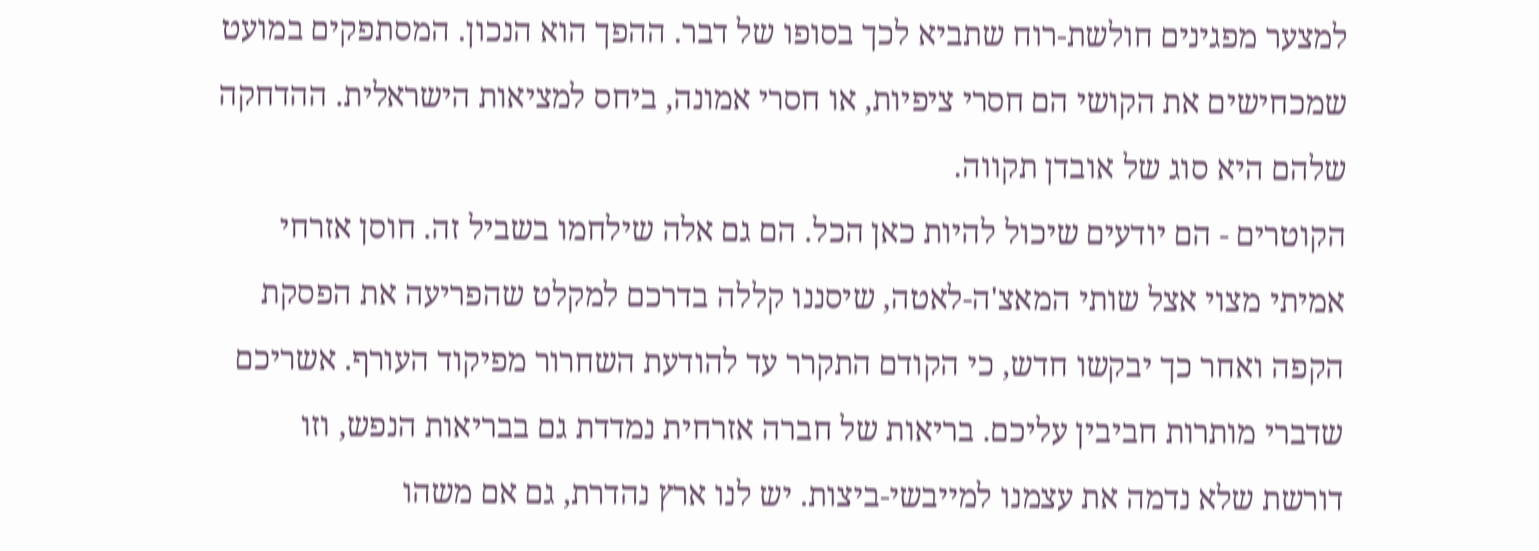למצער מפגינים חולשת-רוח שתביא לכך בסופו של דבר. ההפך הוא הנכון. המסתפקים במועט שמכחישים את הקושי הם חסרי ציפיות, או חסרי אמונה, ביחס למציאות הישראלית. ההדחקה שלהם היא סוג של אובדן תקווה.
הקוטרים - הם יודעים שיכול להיות כאן הכל. הם גם אלה שילחמו בשביל זה. חוסן אזרחי אמיתי מצוי אצל שותי המאצ'ה-לאטה, שיסננו קללה בדרכם למקלט שהפריעה את הפסקת הקפה ואחר כך יבקשו חדש, כי הקודם התקרר עד להודעת השחרור מפיקוד העורף. אשריכם שדברי מותרות חביבין עליכם. בריאות של חברה אזרחית נמדדת גם בבריאות הנפש, וזו דורשת שלא נדמה את עצמנו למייבשי-ביצות. יש לנו ארץ נהדרת, גם אם משהו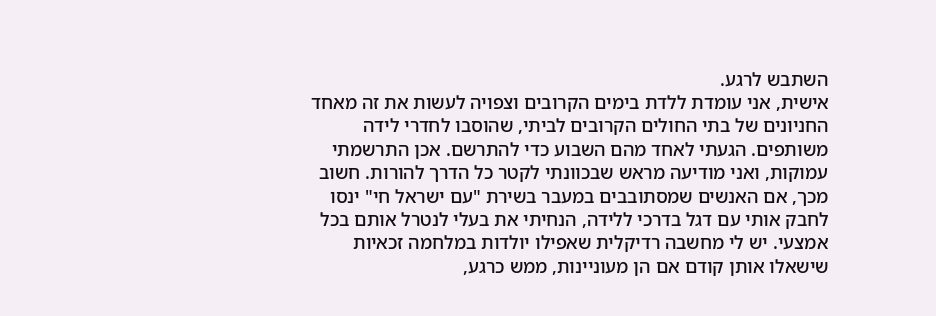השתבש לרגע.
אישית, אני עומדת ללדת בימים הקרובים וצפויה לעשות את זה מאחד החניונים של בתי החולים הקרובים לביתי, שהוסבו לחדרי לידה משותפים. הגעתי לאחד מהם השבוע כדי להתרשם. אכן התרשמתי עמוקות, ואני מודיעה מראש שבכוונתי לקטר כל הדרך להורות. חשוב מכך, אם האנשים שמסתובבים במעבר בשירת "עם ישראל חי" ינסו לחבק אותי עם דגל בדרכי ללידה, הנחיתי את בעלי לנטרל אותם בכל אמצעי. יש לי מחשבה רדיקלית שאפילו יולדות במלחמה זכאיות שישאלו אותן קודם אם הן מעוניינות, ממש כרגע,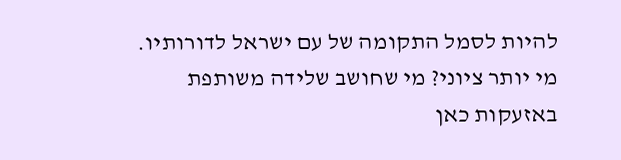להיות לסמל התקומה של עם ישראל לדורותיו.
מי יותר ציוני? מי שחושב שלידה משותפת באזעקות כאן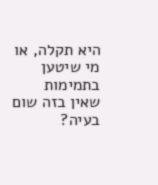היא תקלה, או מי שיטען בתמימות שאין בזה שום בעיה?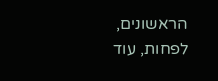הראשונים, לפחות, עוד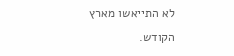לא התייאשו מארץ הקודש.